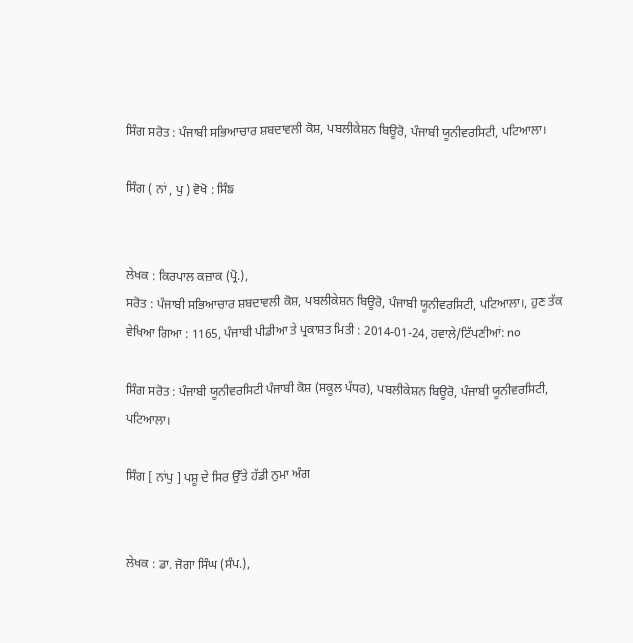ਸਿੰਗ ਸਰੋਤ : ਪੰਜਾਬੀ ਸਭਿਆਚਾਰ ਸ਼ਬਦਾਵਲੀ ਕੋਸ਼, ਪਬਲੀਕੇਸ਼ਨ ਬਿਊਰੋ, ਪੰਜਾਬੀ ਯੂਨੀਵਰਸਿਟੀ, ਪਟਿਆਲਾ।

ਸਿੰਗ ( ਨਾਂ , ਪੁ ) ਵੋਖੋ : ਸਿੰਙ


ਲੇਖਕ : ਕਿਰਪਾਲ ਕਜ਼ਾਕ (ਪ੍ਰੋ.),
ਸਰੋਤ : ਪੰਜਾਬੀ ਸਭਿਆਚਾਰ ਸ਼ਬਦਾਵਲੀ ਕੋਸ਼, ਪਬਲੀਕੇਸ਼ਨ ਬਿਊਰੋ, ਪੰਜਾਬੀ ਯੂਨੀਵਰਸਿਟੀ, ਪਟਿਆਲਾ।, ਹੁਣ ਤੱਕ ਵੇਖਿਆ ਗਿਆ : 1165, ਪੰਜਾਬੀ ਪੀਡੀਆ ਤੇ ਪ੍ਰਕਾਸ਼ਤ ਮਿਤੀ : 2014-01-24, ਹਵਾਲੇ/ਟਿੱਪਣੀਆਂ: no

ਸਿੰਗ ਸਰੋਤ : ਪੰਜਾਬੀ ਯੂਨੀਵਰਸਿਟੀ ਪੰਜਾਬੀ ਕੋਸ਼ (ਸਕੂਲ ਪੱਧਰ), ਪਬਲੀਕੇਸ਼ਨ ਬਿਊਰੋ, ਪੰਜਾਬੀ ਯੂਨੀਵਰਸਿਟੀ, ਪਟਿਆਲਾ।

ਸਿੰਗ [ ਨਾਂਪੁ ] ਪਸ਼ੂ ਦੇ ਸਿਰ ਉੱਤੇ ਹੱਡੀ ਨੁਮਾ ਅੰਗ


ਲੇਖਕ : ਡਾ. ਜੋਗਾ ਸਿੰਘ (ਸੰਪ.),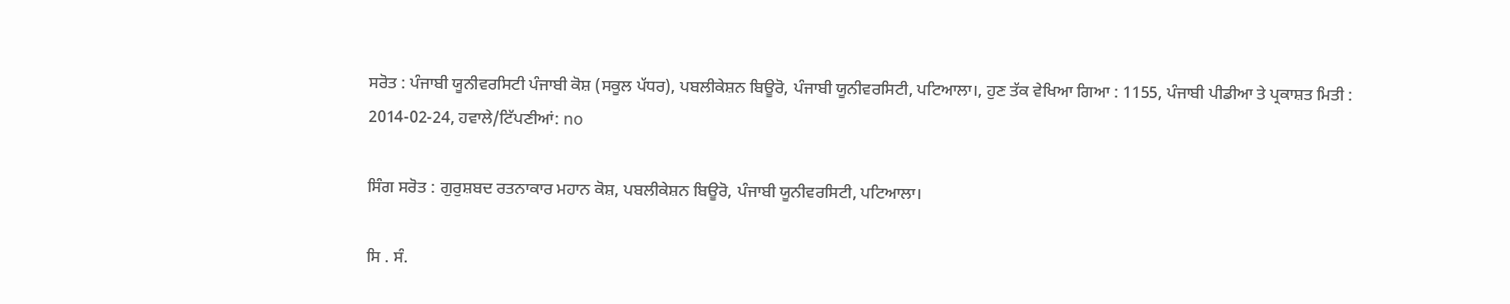ਸਰੋਤ : ਪੰਜਾਬੀ ਯੂਨੀਵਰਸਿਟੀ ਪੰਜਾਬੀ ਕੋਸ਼ (ਸਕੂਲ ਪੱਧਰ), ਪਬਲੀਕੇਸ਼ਨ ਬਿਊਰੋ, ਪੰਜਾਬੀ ਯੂਨੀਵਰਸਿਟੀ, ਪਟਿਆਲਾ।, ਹੁਣ ਤੱਕ ਵੇਖਿਆ ਗਿਆ : 1155, ਪੰਜਾਬੀ ਪੀਡੀਆ ਤੇ ਪ੍ਰਕਾਸ਼ਤ ਮਿਤੀ : 2014-02-24, ਹਵਾਲੇ/ਟਿੱਪਣੀਆਂ: no

ਸਿੰਗ ਸਰੋਤ : ਗੁਰੁਸ਼ਬਦ ਰਤਨਾਕਾਰ ਮਹਾਨ ਕੋਸ਼, ਪਬਲੀਕੇਸ਼ਨ ਬਿਊਰੋ, ਪੰਜਾਬੀ ਯੂਨੀਵਰਸਿਟੀ, ਪਟਿਆਲਾ।

ਸਿ . ਸੰ.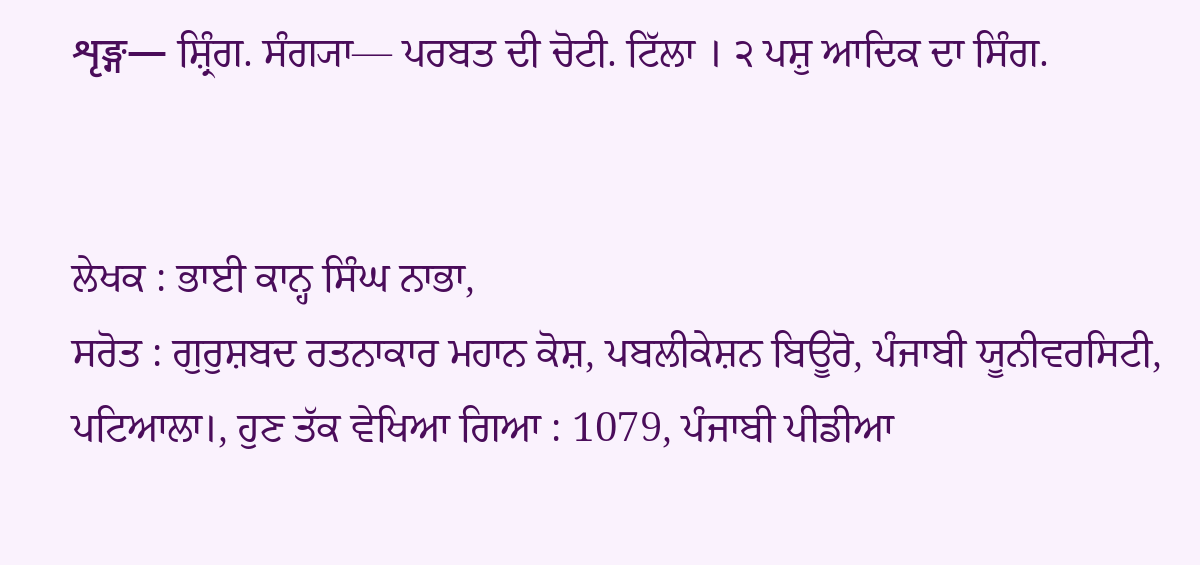शृङ्ग— ਸ਼੍ਰਿੰਗ. ਸੰਗ੍ਯਾ— ਪਰਬਤ ਦੀ ਚੋਟੀ. ਟਿੱਲਾ । ੨ ਪਸ਼ੁ ਆਦਿਕ ਦਾ ਸਿੰਗ.


ਲੇਖਕ : ਭਾਈ ਕਾਨ੍ਹ ਸਿੰਘ ਨਾਭਾ,
ਸਰੋਤ : ਗੁਰੁਸ਼ਬਦ ਰਤਨਾਕਾਰ ਮਹਾਨ ਕੋਸ਼, ਪਬਲੀਕੇਸ਼ਨ ਬਿਊਰੋ, ਪੰਜਾਬੀ ਯੂਨੀਵਰਸਿਟੀ, ਪਟਿਆਲਾ।, ਹੁਣ ਤੱਕ ਵੇਖਿਆ ਗਿਆ : 1079, ਪੰਜਾਬੀ ਪੀਡੀਆ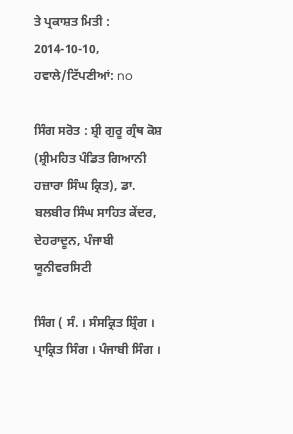ਤੇ ਪ੍ਰਕਾਸ਼ਤ ਮਿਤੀ : 2014-10-10, ਹਵਾਲੇ/ਟਿੱਪਣੀਆਂ: no

ਸਿੰਗ ਸਰੋਤ : ਸ਼੍ਰੀ ਗੁਰੂ ਗ੍ਰੰਥ ਕੋਸ਼ (ਸ਼੍ਰੀਮਹਿਤ ਪੰਡਿਤ ਗਿਆਨੀ ਹਜ਼ਾਰਾ ਸਿੰਘ ਕ੍ਰਿਤ), ਡਾ. ਬਲਬੀਰ ਸਿੰਘ ਸਾਹਿਤ ਕੇਂਦਰ, ਦੇਹਰਾਦੂਨ, ਪੰਜਾਬੀ ਯੂਨੀਵਰਸਿਟੀ

ਸਿੰਗ ( ਸੰ. । ਸੰਸਕ੍ਰਿਤ ਸ਼੍ਰਿੰਗ । ਪ੍ਰਾਕ੍ਰਿਤ ਸਿੰਗ । ਪੰਜਾਬੀ ਸਿੰਗ ।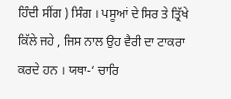ਹਿੰਦੀ ਸੀਂਗ ) ਸਿੰਗ । ਪਸੂਆਂ ਦੇ ਸਿਰ ਤੇ ਤ੍ਰਿੱਖੇ ਕਿੱਲੇ ਜਹੇ , ਜਿਸ ਨਾਲ ਉਹ ਵੈਰੀ ਦਾ ਟਾਕਰਾ ਕਰਦੇ ਹਨ । ਯਥਾ-‘ ਚਾਰਿ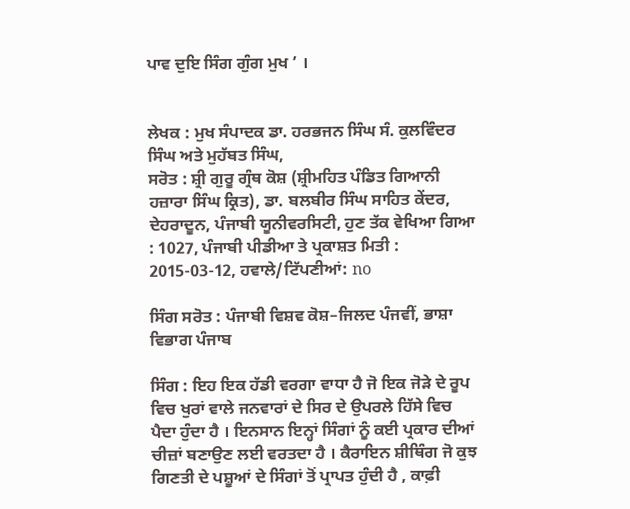ਪਾਵ ਦੁਇ ਸਿੰਗ ਗੁੰਗ ਮੁਖ ’ ।


ਲੇਖਕ : ਮੁਖ ਸੰਪਾਦਕ ਡਾ. ਹਰਭਜਨ ਸਿੰਘ ਸੰ. ਕੁਲਵਿੰਦਰ ਸਿੰਘ ਅਤੇ ਮੁਹੱਬਤ ਸਿੰਘ,
ਸਰੋਤ : ਸ਼੍ਰੀ ਗੁਰੂ ਗ੍ਰੰਥ ਕੋਸ਼ (ਸ਼੍ਰੀਮਹਿਤ ਪੰਡਿਤ ਗਿਆਨੀ ਹਜ਼ਾਰਾ ਸਿੰਘ ਕ੍ਰਿਤ), ਡਾ. ਬਲਬੀਰ ਸਿੰਘ ਸਾਹਿਤ ਕੇਂਦਰ, ਦੇਹਰਾਦੂਨ, ਪੰਜਾਬੀ ਯੂਨੀਵਰਸਿਟੀ, ਹੁਣ ਤੱਕ ਵੇਖਿਆ ਗਿਆ : 1027, ਪੰਜਾਬੀ ਪੀਡੀਆ ਤੇ ਪ੍ਰਕਾਸ਼ਤ ਮਿਤੀ : 2015-03-12, ਹਵਾਲੇ/ਟਿੱਪਣੀਆਂ: no

ਸਿੰਗ ਸਰੋਤ : ਪੰਜਾਬੀ ਵਿਸ਼ਵ ਕੋਸ਼–ਜਿਲਦ ਪੰਜਵੀਂ, ਭਾਸ਼ਾ ਵਿਭਾਗ ਪੰਜਾਬ

ਸਿੰਗ : ਇਹ ਇਕ ਹੱਡੀ ਵਰਗਾ ਵਾਧਾ ਹੈ ਜੋ ਇਕ ਜੋੜੇ ਦੇ ਰੂਪ ਵਿਚ ਖੁਰਾਂ ਵਾਲੇ ਜਨਵਾਰਾਂ ਦੇ ਸਿਰ ਦੇ ਉਪਰਲੇ ਹਿੱਸੇ ਵਿਚ ਪੈਦਾ ਹੁੰਦਾ ਹੈ । ਇਨਸਾਨ ਇਨ੍ਹਾਂ ਸਿੰਗਾਂ ਨੂੰ ਕਈ ਪ੍ਰਕਾਰ ਦੀਆਂ ਚੀਜ਼ਾਂ ਬਣਾਉਣ ਲਈ ਵਰਤਦਾ ਹੈ । ਕੈਰਾਇਨ ਸ਼ੀਥਿੰਗ ਜੋ ਕੁਝ ਗਿਣਤੀ ਦੇ ਪਸ਼ੂਆਂ ਦੇ ਸਿੰਗਾਂ ਤੋਂ ਪ੍ਰਾਪਤ ਹੁੰਦੀ ਹੈ , ਕਾਫ਼ੀ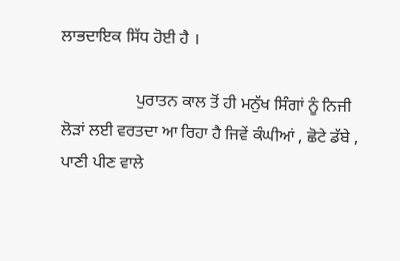ਲਾਭਦਾਇਕ ਸਿੱਧ ਹੋਈ ਹੈ ।

                  ਪੁਰਾਤਨ ਕਾਲ ਤੋਂ ਹੀ ਮਨੁੱਖ ਸਿੰਗਾਂ ਨੂੰ ਨਿਜੀ ਲੋੜਾਂ ਲਈ ਵਰਤਦਾ ਆ ਰਿਹਾ ਹੈ ਜਿਵੇਂ ਕੰਘੀਆਂ , ਛੋਟੇ ਡੱਬੇ , ਪਾਣੀ ਪੀਣ ਵਾਲੇ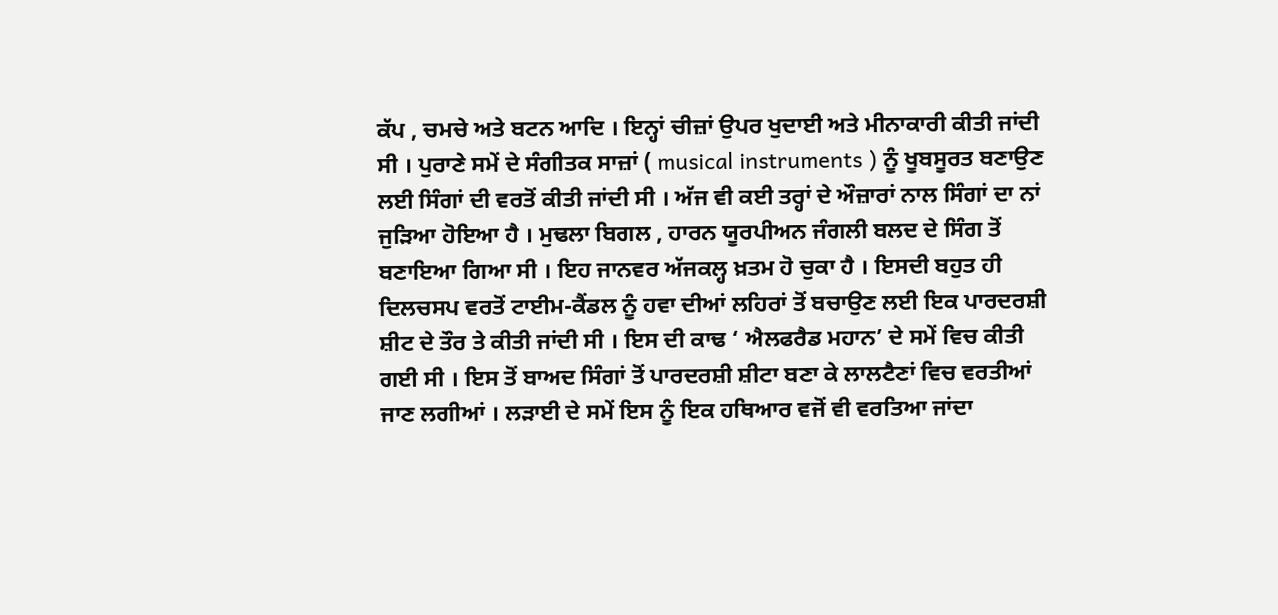ਕੱਪ , ਚਮਚੇ ਅਤੇ ਬਟਨ ਆਦਿ । ਇਨ੍ਹਾਂ ਚੀਜ਼ਾਂ ਉਪਰ ਖੁਦਾਈ ਅਤੇ ਮੀਨਾਕਾਰੀ ਕੀਤੀ ਜਾਂਦੀ ਸੀ । ਪੁਰਾਣੇ ਸਮੇਂ ਦੇ ਸੰਗੀਤਕ ਸਾਜ਼ਾਂ ( musical instruments ) ਨੂੰ ਖੂਬਸੂਰਤ ਬਣਾਉਣ ਲਈ ਸਿੰਗਾਂ ਦੀ ਵਰਤੋਂ ਕੀਤੀ ਜਾਂਦੀ ਸੀ । ਅੱਜ ਵੀ ਕਈ ਤਰ੍ਹਾਂ ਦੇ ਔਜ਼ਾਰਾਂ ਨਾਲ ਸਿੰਗਾਂ ਦਾ ਨਾਂ ਜੁੜਿਆ ਹੋਇਆ ਹੈ । ਮੁਢਲਾ ਬਿਗਲ , ਹਾਰਨ ਯੂਰਪੀਅਨ ਜੰਗਲੀ ਬਲਦ ਦੇ ਸਿੰਗ ਤੋਂ ਬਣਾਇਆ ਗਿਆ ਸੀ । ਇਹ ਜਾਨਵਰ ਅੱਜਕਲ੍ਹ ਖ਼ਤਮ ਹੋ ਚੁਕਾ ਹੈ । ਇਸਦੀ ਬਹੁਤ ਹੀ ਦਿਲਚਸਪ ਵਰਤੋਂ ਟਾਈਮ-ਕੈਂਡਲ ਨੂੰ ਹਵਾ ਦੀਆਂ ਲਹਿਰਾਂ ਤੋਂ ਬਚਾਉਣ ਲਈ ਇਕ ਪਾਰਦਰਸ਼ੀ ਸ਼ੀਟ ਦੇ ਤੌਰ ਤੇ ਕੀਤੀ ਜਾਂਦੀ ਸੀ । ਇਸ ਦੀ ਕਾਢ ‘ ਐਲਫਰੈਡ ਮਹਾਨ’ ਦੇ ਸਮੇਂ ਵਿਚ ਕੀਤੀ ਗਈ ਸੀ । ਇਸ ਤੋਂ ਬਾਅਦ ਸਿੰਗਾਂ ਤੋਂ ਪਾਰਦਰਸ਼ੀ ਸ਼ੀਟਾ ਬਣਾ ਕੇ ਲਾਲਟੈਣਾਂ ਵਿਚ ਵਰਤੀਆਂ ਜਾਣ ਲਗੀਆਂ । ਲੜਾਈ ਦੇ ਸਮੇਂ ਇਸ ਨੂੰ ਇਕ ਹਥਿਆਰ ਵਜੋਂ ਵੀ ਵਰਤਿਆ ਜਾਂਦਾ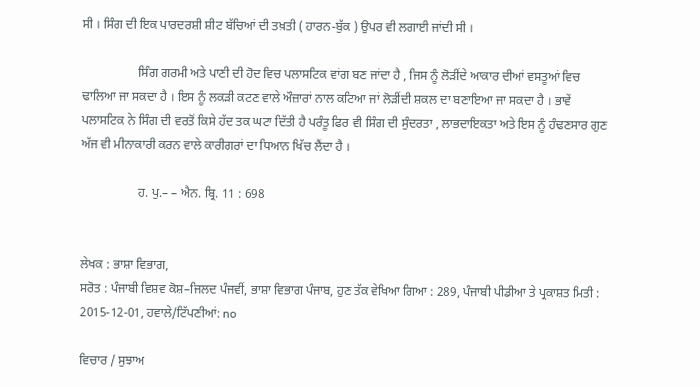ਸੀ । ਸਿੰਗ ਦੀ ਇਕ ਪਾਰਦਰਸ਼ੀ ਸ਼ੀਟ ਬੱਚਿਆਂ ਦੀ ਤਖ਼ਤੀ ( ਹਾਰਨ-ਬੁੱਕ ) ਉਪਰ ਵੀ ਲਗਾਈ ਜਾਂਦੀ ਸੀ ।

                  ਸਿੰਗ ਗਰਮੀ ਅਤੇ ਪਾਣੀ ਦੀ ਹੋਦ ਵਿਚ ਪਲਾਸਟਿਕ ਵਾਂਗ ਬਣ ਜਾਂਦਾ ਹੈ , ਜਿਸ ਨੂੰ ਲੋੜੀਂਦੇ ਆਕਾਰ ਦੀਆਂ ਵਸਤੂਆਂ ਵਿਚ ਢਾਲਿਆ ਜਾ ਸਕਦਾ ਹੈ । ਇਸ ਨੂੰ ਲਕੜੀ ਕਟਣ ਵਾਲੇ ਔਜ਼ਾਰਾਂ ਨਾਲ ਕਟਿਆ ਜਾਂ ਲੋੜੀਂਦੀ ਸ਼ਕਲ ਦਾ ਬਣਾਇਆ ਜਾ ਸਕਦਾ ਹੈ । ਭਾਵੇਂ ਪਲਾਸਟਿਕ ਨੇ ਸਿੰਗ ਦੀ ਵਰਤੋਂ ਕਿਸੇ ਹੱਦ ਤਕ ਘਟਾ ਦਿੱਤੀ ਹੈ ਪਰੰਤੂ ਫਿਰ ਵੀ ਸਿੰਗ ਦੀ ਸੁੰਦਰਤਾ , ਲਾਭਦਾਇਕਤਾ ਅਤੇ ਇਸ ਨੂੰ ਹੰਢਣਸਾਰ ਗੁਣ ਅੱਜ ਵੀ ਮੀਨਾਕਾਰੀ ਕਰਨ ਵਾਲੇ ਕਾਰੀਗਰਾਂ ਦਾ ਧਿਆਨ ਖਿੱਚ ਲੈਂਦਾ ਹੈ ।

                  ਹ. ਪੁ.– – ਐਨ. ਬ੍ਰਿ. 11 : 698


ਲੇਖਕ : ਭਾਸ਼ਾ ਵਿਭਾਗ,
ਸਰੋਤ : ਪੰਜਾਬੀ ਵਿਸ਼ਵ ਕੋਸ਼–ਜਿਲਦ ਪੰਜਵੀਂ, ਭਾਸ਼ਾ ਵਿਭਾਗ ਪੰਜਾਬ, ਹੁਣ ਤੱਕ ਵੇਖਿਆ ਗਿਆ : 289, ਪੰਜਾਬੀ ਪੀਡੀਆ ਤੇ ਪ੍ਰਕਾਸ਼ਤ ਮਿਤੀ : 2015-12-01, ਹਵਾਲੇ/ਟਿੱਪਣੀਆਂ: no

ਵਿਚਾਰ / ਸੁਝਾਅ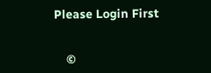Please Login First


    ©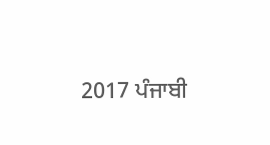2017 ਪੰਜਾਬੀ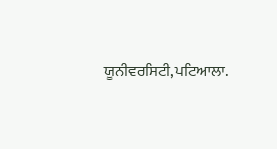ਯੂਨੀਵਰਸਿਟੀ,ਪਟਿਆਲਾ.